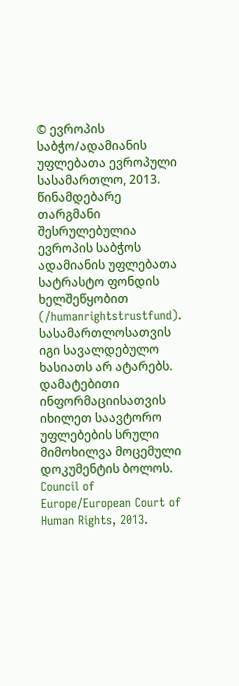© ევროპის საბჭო/ადამიანის უფლებათა ევროპული სასამართლო, 2013. წინამდებარე თარგმანი შესრულებულია ევროპის საბჭოს ადამიანის უფლებათა სატრასტო ფონდის ხელშეწყობით (/humanrightstrustfund). სასამართლოსათვის იგი სავალდებულო ხასიათს არ ატარებს. დამატებითი ინფორმაციისათვის იხილეთ საავტორო უფლებების სრული მიმოხილვა მოცემული დოკუმენტის ბოლოს.
Council of Europe/European Court of Human Rights, 2013.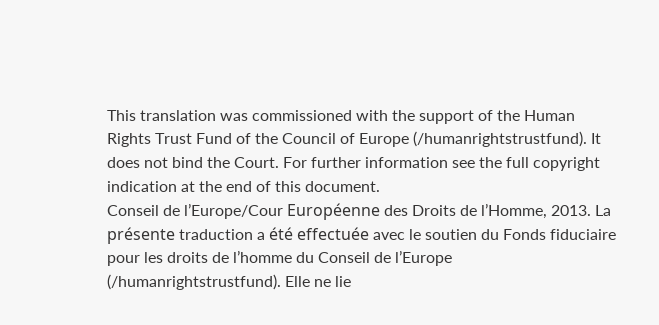This translation was commissioned with the support of the Human Rights Trust Fund of the Council of Europe (/humanrightstrustfund). It does not bind the Court. For further information see the full copyright indication at the end of this document.
Conseil de l’Europe/Cour Européenne des Droits de l’Homme, 2013. La présente traduction a été effectuée avec le soutien du Fonds fiduciaire pour les droits de l’homme du Conseil de l’Europe (/humanrightstrustfund). Elle ne lie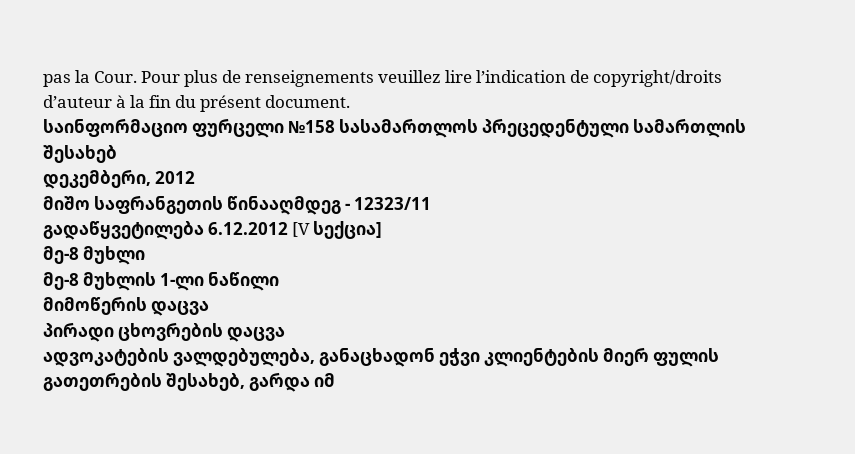pas la Cour. Pour plus de renseignements veuillez lire l’indication de copyright/droits d’auteur à la fin du présent document.
საინფორმაციო ფურცელი №158 სასამართლოს პრეცედენტული სამართლის შესახებ
დეკემბერი, 2012
მიშო საფრანგეთის წინააღმდეგ - 12323/11
გადაწყვეტილება 6.12.2012 [V სექცია]
მე-8 მუხლი
მე-8 მუხლის 1-ლი ნაწილი
მიმოწერის დაცვა
პირადი ცხოვრების დაცვა
ადვოკატების ვალდებულება, განაცხადონ ეჭვი კლიენტების მიერ ფულის გათეთრების შესახებ, გარდა იმ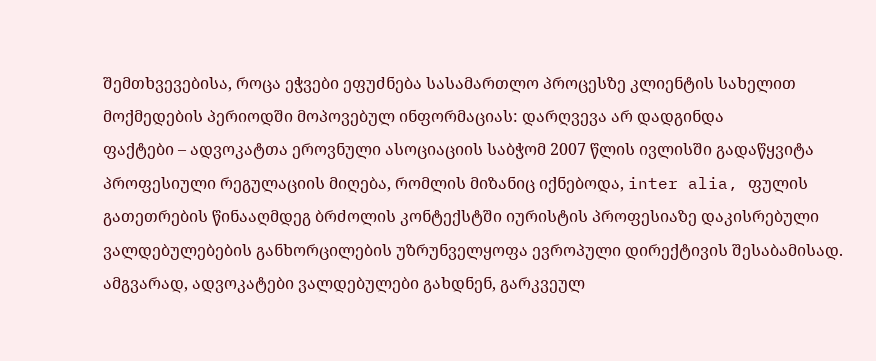შემთხვევებისა, როცა ეჭვები ეფუძნება სასამართლო პროცესზე კლიენტის სახელით მოქმედების პერიოდში მოპოვებულ ინფორმაციას: დარღვევა არ დადგინდა
ფაქტები – ადვოკატთა ეროვნული ასოციაციის საბჭომ 2007 წლის ივლისში გადაწყვიტა პროფესიული რეგულაციის მიღება, რომლის მიზანიც იქნებოდა, inter alia, ფულის გათეთრების წინააღმდეგ ბრძოლის კონტექსტში იურისტის პროფესიაზე დაკისრებული ვალდებულებების განხორცილების უზრუნველყოფა ევროპული დირექტივის შესაბამისად. ამგვარად, ადვოკატები ვალდებულები გახდნენ, გარკვეულ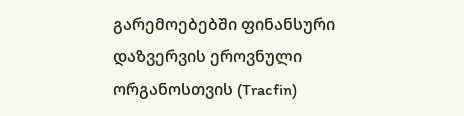გარემოებებში ფინანსური დაზვერვის ეროვნული ორგანოსთვის (Tracfin)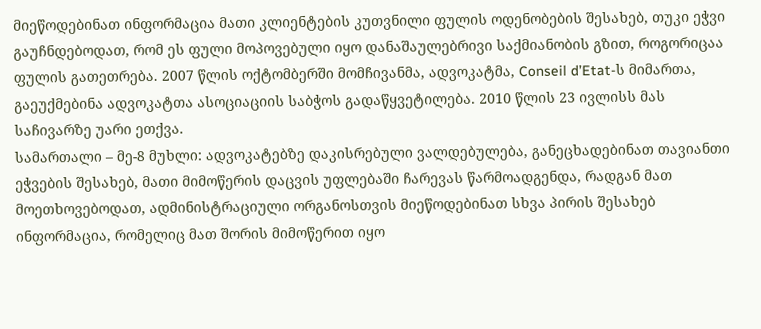მიეწოდებინათ ინფორმაცია მათი კლიენტების კუთვნილი ფულის ოდენობების შესახებ, თუკი ეჭვი გაუჩნდებოდათ, რომ ეს ფული მოპოვებული იყო დანაშაულებრივი საქმიანობის გზით, როგორიცაა ფულის გათეთრება. 2007 წლის ოქტომბერში მომჩივანმა, ადვოკატმა, Conseil d’Etat-ს მიმართა, გაეუქმებინა ადვოკატთა ასოციაციის საბჭოს გადაწყვეტილება. 2010 წლის 23 ივლისს მას საჩივარზე უარი ეთქვა.
სამართალი – მე-8 მუხლი: ადვოკატებზე დაკისრებული ვალდებულება, განეცხადებინათ თავიანთი ეჭვების შესახებ, მათი მიმოწერის დაცვის უფლებაში ჩარევას წარმოადგენდა, რადგან მათ მოეთხოვებოდათ, ადმინისტრაციული ორგანოსთვის მიეწოდებინათ სხვა პირის შესახებ ინფორმაცია, რომელიც მათ შორის მიმოწერით იყო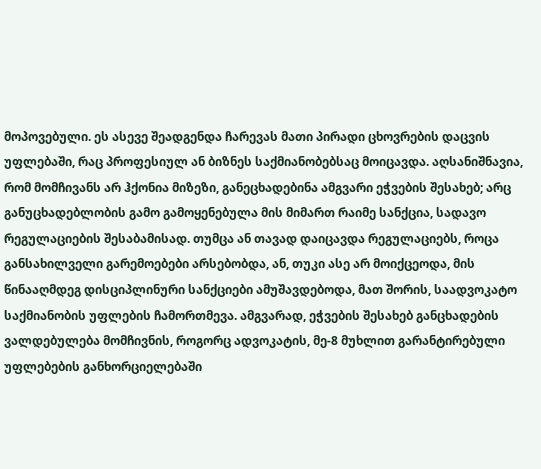მოპოვებული. ეს ასევე შეადგენდა ჩარევას მათი პირადი ცხოვრების დაცვის უფლებაში, რაც პროფესიულ ან ბიზნეს საქმიანობებსაც მოიცავდა. აღსანიშნავია, რომ მომჩივანს არ ჰქონია მიზეზი, განეცხადებინა ამგვარი ეჭვების შესახებ; არც განუცხადებლობის გამო გამოყენებულა მის მიმართ რაიმე სანქცია, სადავო რეგულაციების შესაბამისად. თუმცა ან თავად დაიცავდა რეგულაციებს, როცა განსახილველი გარემოებები არსებობდა, ან, თუკი ასე არ მოიქცეოდა, მის წინააღმდეგ დისციპლინური სანქციები ამუშავდებოდა, მათ შორის, საადვოკატო საქმიანობის უფლების ჩამორთმევა. ამგვარად, ეჭვების შესახებ განცხადების ვალდებულება მომჩივნის, როგორც ადვოკატის, მე-8 მუხლით გარანტირებული უფლებების განხორციელებაში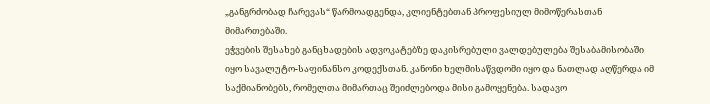„განგრძობად ჩარევას“ წარმოადგენდა, კლიენტებთან პროფესიულ მიმოწერასთან მიმართებაში.
ეჭვების შესახებ განცხადების ადვოკატებზე დაკისრებული ვალდებულება შესაბამისობაში იყო სავალუტო-საფინანსო კოდექსთან. კანონი ხელმისაწვდომი იყო და ნათლად აღწერდა იმ საქმიანობებს, რომელთა მიმართაც შეიძლებოდა მისი გამოყენება. სადავო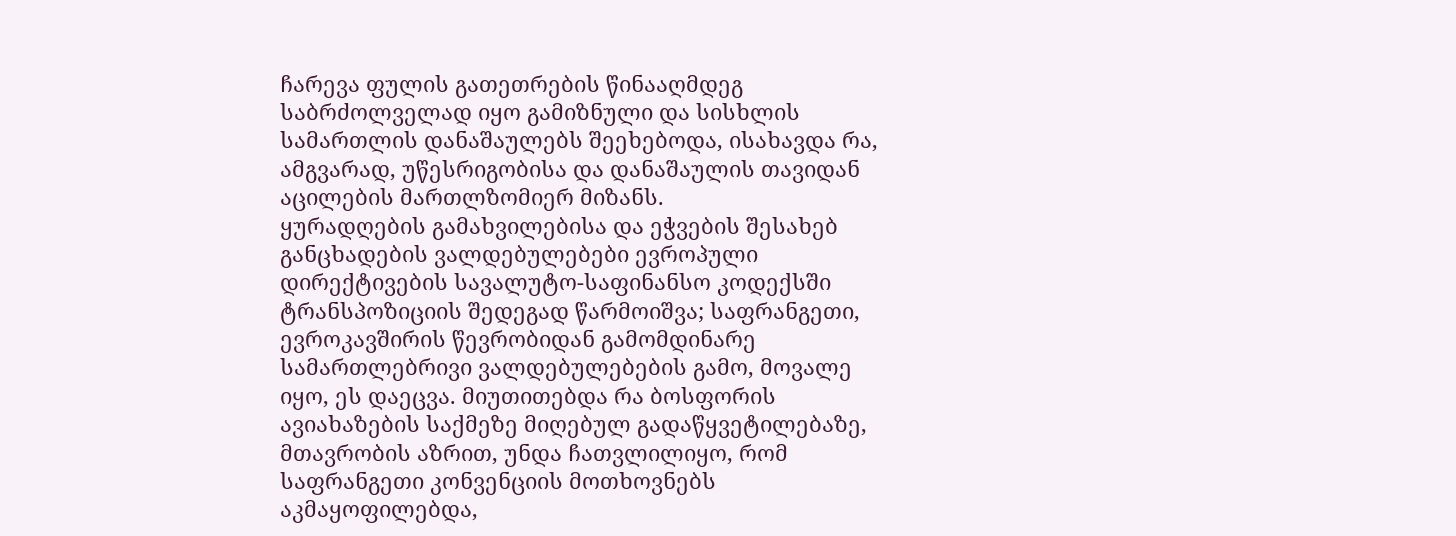ჩარევა ფულის გათეთრების წინააღმდეგ საბრძოლველად იყო გამიზნული და სისხლის სამართლის დანაშაულებს შეეხებოდა, ისახავდა რა, ამგვარად, უწესრიგობისა და დანაშაულის თავიდან აცილების მართლზომიერ მიზანს.
ყურადღების გამახვილებისა და ეჭვების შესახებ განცხადების ვალდებულებები ევროპული დირექტივების სავალუტო-საფინანსო კოდექსში ტრანსპოზიციის შედეგად წარმოიშვა; საფრანგეთი, ევროკავშირის წევრობიდან გამომდინარე სამართლებრივი ვალდებულებების გამო, მოვალე იყო, ეს დაეცვა. მიუთითებდა რა ბოსფორის ავიახაზების საქმეზე მიღებულ გადაწყვეტილებაზე, მთავრობის აზრით, უნდა ჩათვლილიყო, რომ საფრანგეთი კონვენციის მოთხოვნებს აკმაყოფილებდა,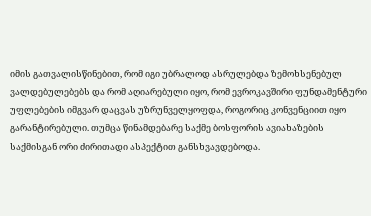იმის გათვალისწინებით, რომ იგი უბრალოდ ასრულებდა ზემოხსენებულ ვალდებულებებს და რომ აღიარებული იყო, რომ ევროკავშირი ფუნდამენტური უფლებების იმგვარ დაცვას უზრუნველყოფდა, როგორიც კონვენციით იყო გარანტირებული. თუმცა წინამდებარე საქმე ბოსფორის ავიახაზების საქმისგან ორი ძირითადი ასპექტით განსხვავდებოდა.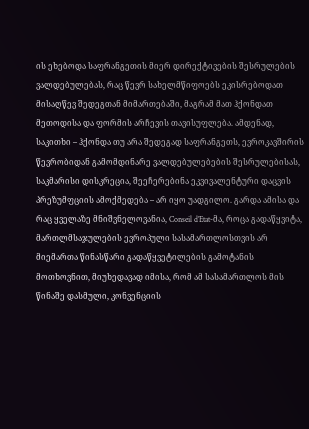ის ეხებოდა საფრანგეთის მიერ დირექტივების შესრულების ვალდებულებას, რაც წევრ სახელმწიფოებს ეკისრებოდათ მისაღწევ შედეგთან მიმართებაში, მაგრამ მათ ჰქონდათ მეთოდისა და ფორმის არჩევის თავისუფლება. ამდენად, საკითხი – ჰქონდა თუ არა შედეგად საფრანგეთს, ევროკავშირის წევრობიდან გამომდინარე ვალდებულებების შესრულებისას, საკმარისი დისკრეცია, შეეჩერებინა ეკვივალენტური დაცვის პრეზუმფციის ამოქმედება – არ იყო უადგილო. გარდა ამისა და რაც ყველაზე მნიშვნელოვანია, Conseil d’Etat-მა, როცა გადაწყვიტა, მართლმსაჯულების ევროპული სასამართლოსთვის არ მიემართა წინასწარი გადაწყვეტილების გამოტანის მოთხოვნით, მიუხედავად იმისა, რომ ამ სასამართლოს მის წინაშე დასმული, კონვენციის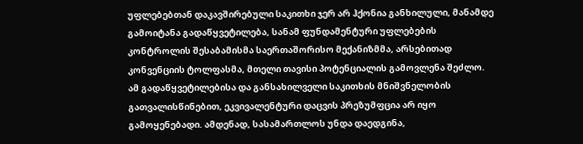უფლებებთან დაკავშირებული საკითხი ჯერ არ ჰქონია განხილული, მანამდე გამოიტანა გადაწყვეტილება, სანამ ფუნდამენტური უფლებების კონტროლის შესაბამისმა საერთაშორისო მექანიზმმა, არსებითად კონვენციის ტოლფასმა, მთელი თავისი პოტენციალის გამოვლენა შეძლო. ამ გადაწყვეტილებისა და განსახილველი საკითხის მნიშვნელობის გათვალისწინებით, ეკვივალენტური დაცვის პრეზუმფცია არ იყო გამოყენებადი. ამდენად, სასამართლოს უნდა დაედგინა,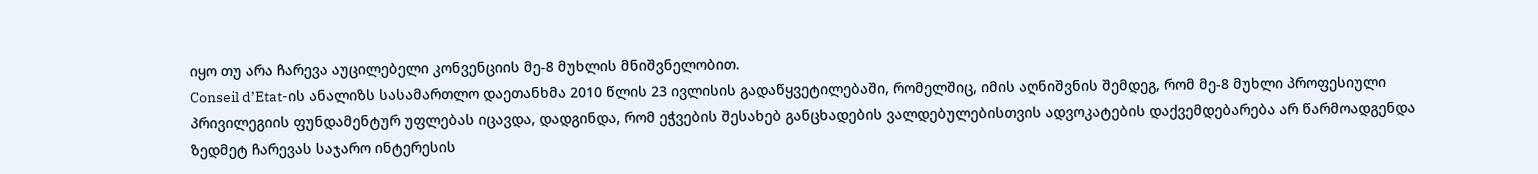იყო თუ არა ჩარევა აუცილებელი კონვენციის მე-8 მუხლის მნიშვნელობით.
Conseil d’Etat-ის ანალიზს სასამართლო დაეთანხმა 2010 წლის 23 ივლისის გადაწყვეტილებაში, რომელშიც, იმის აღნიშვნის შემდეგ, რომ მე-8 მუხლი პროფესიული პრივილეგიის ფუნდამენტურ უფლებას იცავდა, დადგინდა, რომ ეჭვების შესახებ განცხადების ვალდებულებისთვის ადვოკატების დაქვემდებარება არ წარმოადგენდა ზედმეტ ჩარევას საჯარო ინტერესის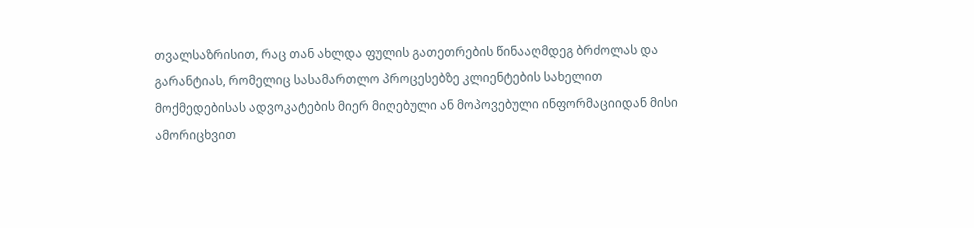თვალსაზრისით, რაც თან ახლდა ფულის გათეთრების წინააღმდეგ ბრძოლას და გარანტიას, რომელიც სასამართლო პროცესებზე კლიენტების სახელით მოქმედებისას ადვოკატების მიერ მიღებული ან მოპოვებული ინფორმაციიდან მისი ამორიცხვით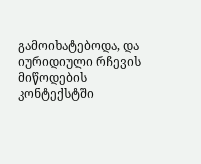გამოიხატებოდა, და იურიდიული რჩევის მიწოდების კონტექსტში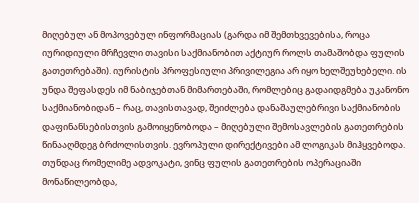მიღებულ ან მოპოვებულ ინფორმაციას (გარდა იმ შემთხვევებისა, როცა იურიდიული მრჩევლი თავისი საქმიანობით აქტიურ როლს თამაშობდა ფულის გათეთრებაში). იურისტის პროფესიული პრივილეგია არ იყო ხელშეუხებელი. ის უნდა შეფასდეს იმ ნაბიჯებთან მიმართებაში, რომლებიც გადაიდგმება უკანონო საქმიანობიდან – რაც, თავისთავად, შეიძლება დანაშაულებრივი საქმიანობის დაფინანსებისთვის გამოიყენობოდა – მიღებული შემოსავლების გათეთრების წინააღმდეგ ბრძოლისთვის. ევროპული დირექტივები ამ ლოგიკას მიჰყვებოდა. თუნდაც რომელიმე ადვოკატი, ვინც ფულის გათეთრების ოპერაციაში მონაწილეობდა,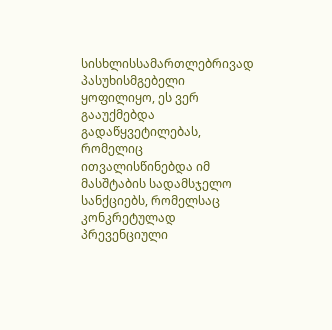სისხლისსამართლებრივად პასუხისმგებელი ყოფილიყო, ეს ვერ გააუქმებდა გადაწყვეტილებას, რომელიც ითვალისწინებდა იმ მასშტაბის სადამსჯელო სანქციებს, რომელსაც კონკრეტულად პრევენციული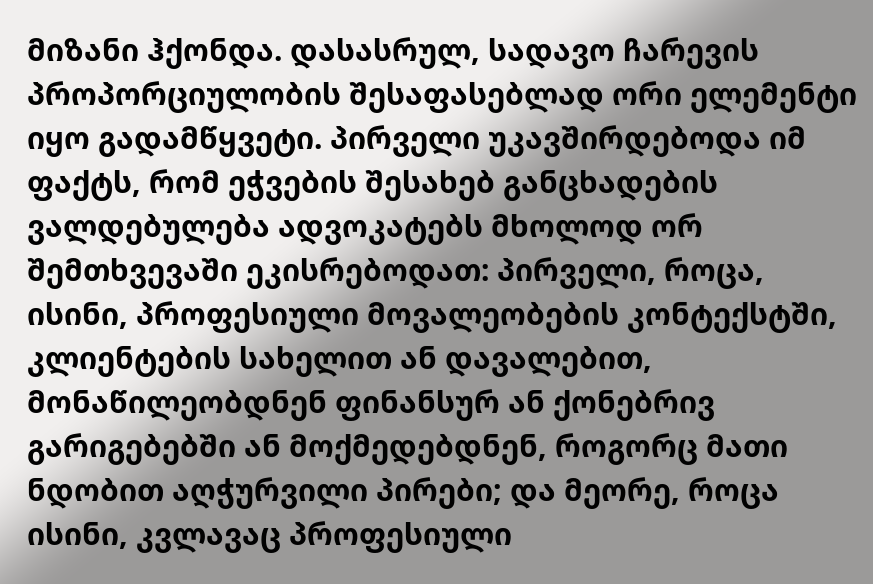მიზანი ჰქონდა. დასასრულ, სადავო ჩარევის პროპორციულობის შესაფასებლად ორი ელემენტი იყო გადამწყვეტი. პირველი უკავშირდებოდა იმ ფაქტს, რომ ეჭვების შესახებ განცხადების ვალდებულება ადვოკატებს მხოლოდ ორ შემთხვევაში ეკისრებოდათ: პირველი, როცა, ისინი, პროფესიული მოვალეობების კონტექსტში, კლიენტების სახელით ან დავალებით, მონაწილეობდნენ ფინანსურ ან ქონებრივ გარიგებებში ან მოქმედებდნენ, როგორც მათი ნდობით აღჭურვილი პირები; და მეორე, როცა ისინი, კვლავაც პროფესიული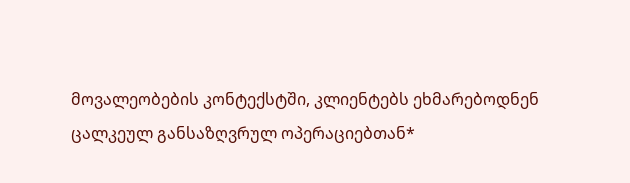მოვალეობების კონტექსტში, კლიენტებს ეხმარებოდნენ ცალკეულ განსაზღვრულ ოპერაციებთან*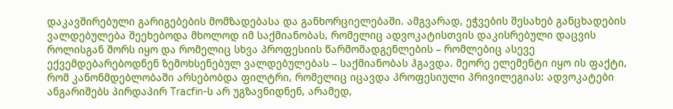დაკავშირებული გარიგებების მომზადებასა და განხორციელებაში. ამგვარად, ეჭვების შესახებ განცხადების ვალდებულება შეეხებოდა მხოლოდ იმ საქმიანობას, რომელიც ადვოკატისთვის დაკისრებული დაცვის როლისგან შორს იყო და რომელიც სხვა პროფესიის წარმომადგენლების – რომლებიც ასევე ექვემდებარებოდნენ ზემოხსენებულ ვალდებულებას – საქმიანობას ჰგავდა. მეორე ელემენტი იყო ის ფაქტი, რომ კანონმდებლობაში არსებობდა ფილტრი, რომელიც იცავდა პროფესიული პრივილეგიას: ადვოკატები ანგარიშებს პირდაპირ Tracfin-ს არ უგზავნიდნენ, არამედ,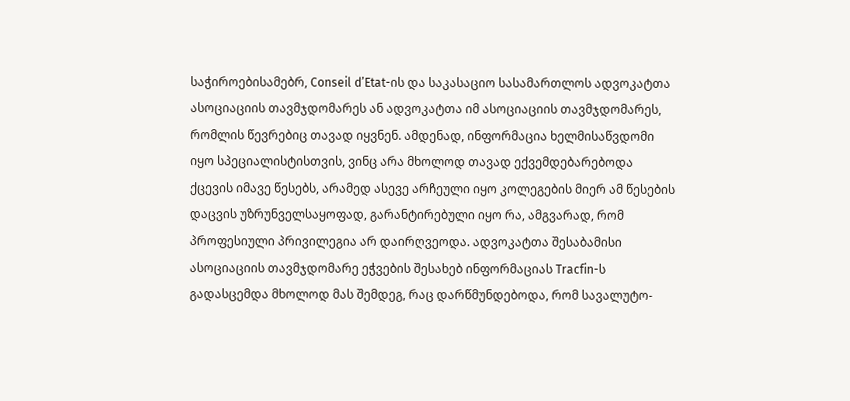საჭიროებისამებრ, Conseil d’Etat-ის და საკასაციო სასამართლოს ადვოკატთა ასოციაციის თავმჯდომარეს ან ადვოკატთა იმ ასოციაციის თავმჯდომარეს, რომლის წევრებიც თავად იყვნენ. ამდენად, ინფორმაცია ხელმისაწვდომი იყო სპეციალისტისთვის, ვინც არა მხოლოდ თავად ექვემდებარებოდა ქცევის იმავე წესებს, არამედ ასევე არჩეული იყო კოლეგების მიერ ამ წესების დაცვის უზრუნველსაყოფად, გარანტირებული იყო რა, ამგვარად, რომ პროფესიული პრივილეგია არ დაირღვეოდა. ადვოკატთა შესაბამისი ასოციაციის თავმჯდომარე ეჭვების შესახებ ინფორმაციას Tracfin-ს გადასცემდა მხოლოდ მას შემდეგ, რაც დარწმუნდებოდა, რომ სავალუტო-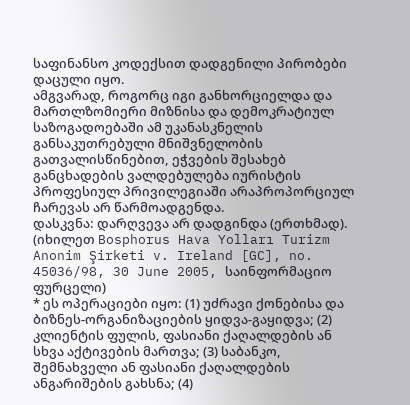საფინანსო კოდექსით დადგენილი პირობები დაცული იყო.
ამგვარად, როგორც იგი განხორციელდა და მართლზომიერი მიზნისა და დემოკრატიულ საზოგადოებაში ამ უკანასკნელის განსაკუთრებული მნიშვნელობის გათვალისწინებით, ეჭვების შესახებ განცხადების ვალდებულება იურისტის პროფესიულ პრივილეგიაში არაპროპორციულ ჩარევას არ წარმოადგენდა.
დასკვნა: დარღვევა არ დადგინდა (ერთხმად).
(იხილეთ Bosphorus Hava Yolları Turizm Anonim Şirketi v. Ireland [GC], no. 45036/98, 30 June 2005, საინფორმაციო ფურცელი)
* ეს ოპერაციები იყო: (1) უძრავი ქონებისა და ბიზნეს-ორგანიზაციების ყიდვა-გაყიდვა; (2) კლიენტის ფულის, ფასიანი ქაღალდების ან სხვა აქტივების მართვა; (3) საბანკო, შემნახველი ან ფასიანი ქაღალდების ანგარიშების გახსნა; (4)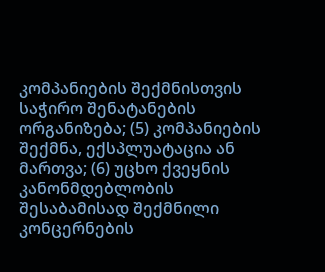კომპანიების შექმნისთვის საჭირო შენატანების ორგანიზება; (5) კომპანიების შექმნა, ექსპლუატაცია ან მართვა; (6) უცხო ქვეყნის კანონმდებლობის შესაბამისად შექმნილი კონცერნების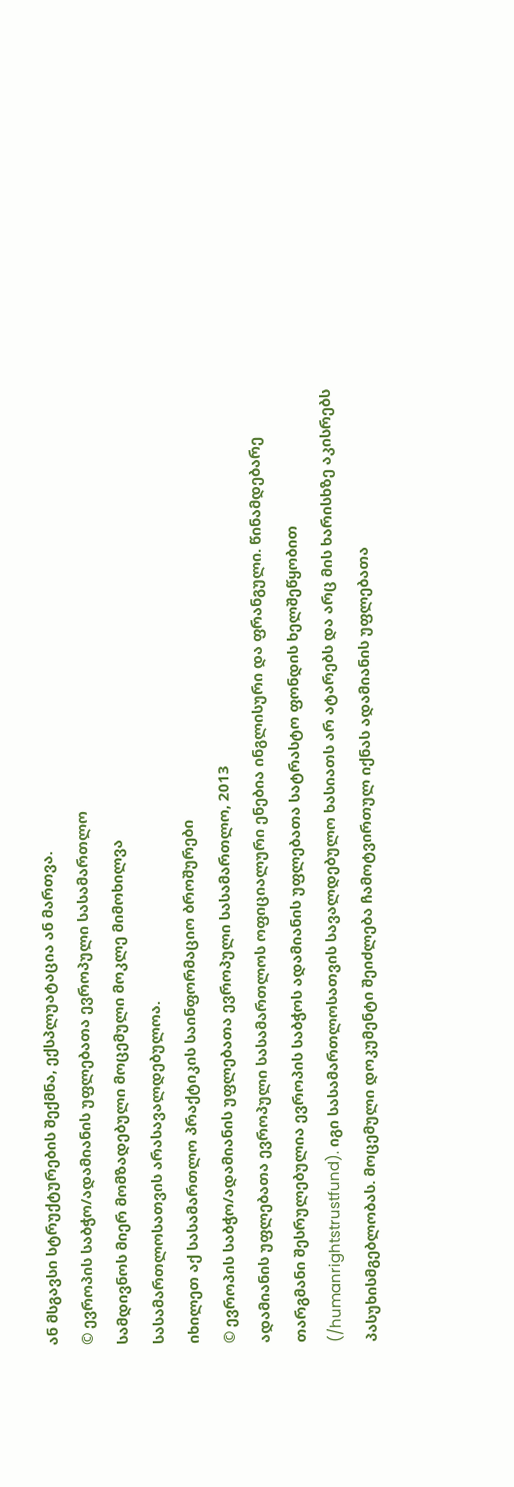ან მსგავსი სტრუქტურების შექმნა, ექსპლუატაცია ან მართვა.
© ევროპის საბჭო/ადამიანის უფლებათა ევროპული სასამართლო
სამდივნოს მიერ მომზადებული მოცემული მოკლე მიმოხილვა
სასამართლოსათვის არასავალდებულოა.
იხილეთ აქ სასამართლო პრაქტიკის საინფორმაციო ბროშურები
© ევროპის საბჭო/ადამიანის უფლებათა ევროპული სასამართლო, 2013
ადამიანის უფლებათა ევროპული სასამართლოს ოფიციალური ენებია ინგლისური და ფრანგული. წინამდებარე თარგმანი შესრულებულია ევროპის საბჭოს ადამიანის უფლებათა სატრასტო ფონდის ხელშეწყობით (/humanrightstrustfund). იგი სასამართლოსათვის სავალდებულო ხასიათს არ ატარებს და არც მის ხარისხზე აკისრებს პასუხისმგებლობას. მოცემული დოკუმენტი შეიძლება ჩამოტვირთულ იქნას ადამიანის უფლებათა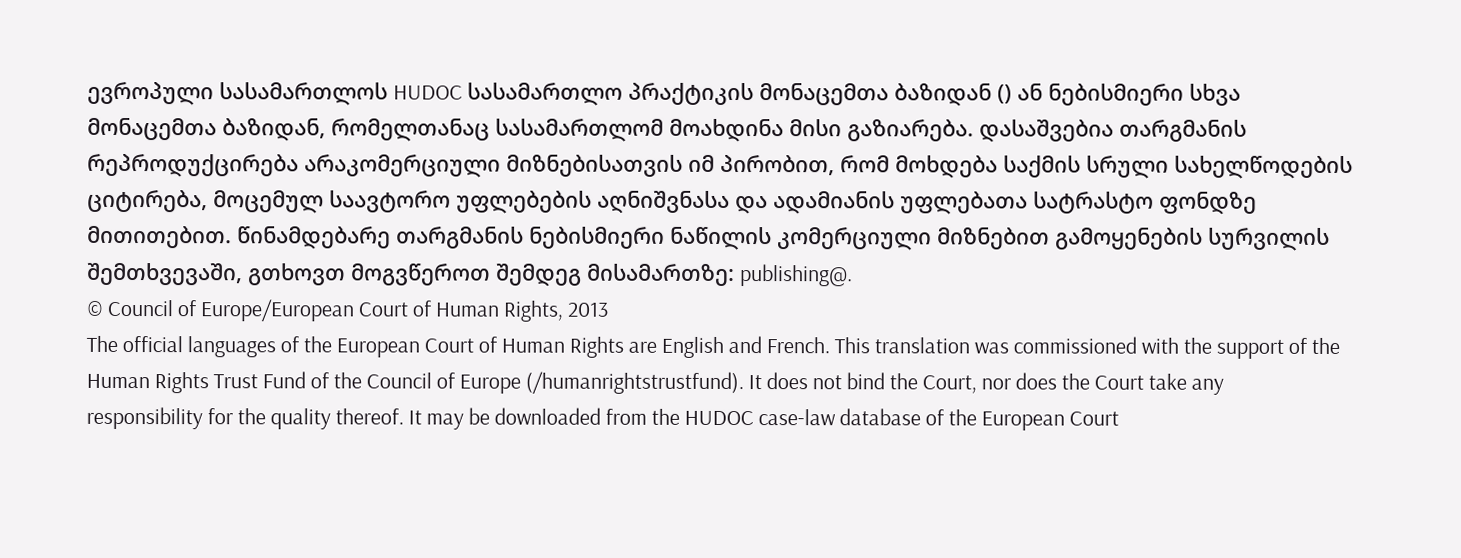ევროპული სასამართლოს HUDOC სასამართლო პრაქტიკის მონაცემთა ბაზიდან () ან ნებისმიერი სხვა მონაცემთა ბაზიდან, რომელთანაც სასამართლომ მოახდინა მისი გაზიარება. დასაშვებია თარგმანის რეპროდუქცირება არაკომერციული მიზნებისათვის იმ პირობით, რომ მოხდება საქმის სრული სახელწოდების ციტირება, მოცემულ საავტორო უფლებების აღნიშვნასა და ადამიანის უფლებათა სატრასტო ფონდზე მითითებით. წინამდებარე თარგმანის ნებისმიერი ნაწილის კომერციული მიზნებით გამოყენების სურვილის შემთხვევაში, გთხოვთ მოგვწეროთ შემდეგ მისამართზე: publishing@.
© Council of Europe/European Court of Human Rights, 2013
The official languages of the European Court of Human Rights are English and French. This translation was commissioned with the support of the Human Rights Trust Fund of the Council of Europe (/humanrightstrustfund). It does not bind the Court, nor does the Court take any responsibility for the quality thereof. It may be downloaded from the HUDOC case-law database of the European Court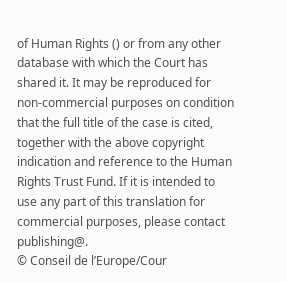of Human Rights () or from any other database with which the Court has shared it. It may be reproduced for non-commercial purposes on condition that the full title of the case is cited, together with the above copyright indication and reference to the Human Rights Trust Fund. If it is intended to use any part of this translation for commercial purposes, please contact publishing@.
© Conseil de l’Europe/Cour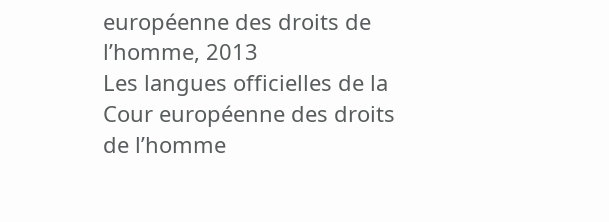européenne des droits de l’homme, 2013
Les langues officielles de la Cour européenne des droits de l’homme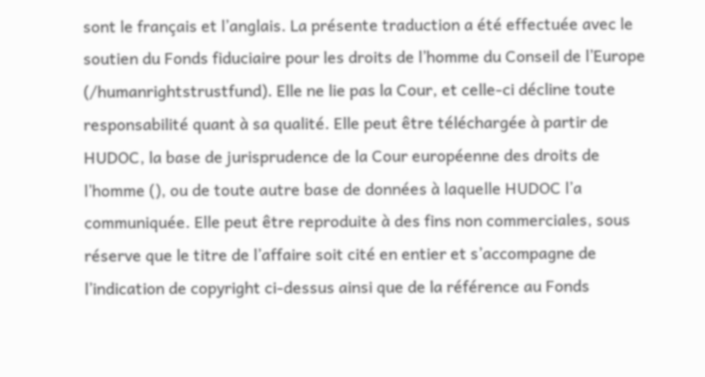sont le français et l’anglais. La présente traduction a été effectuée avec le soutien du Fonds fiduciaire pour les droits de l’homme du Conseil de l’Europe (/humanrightstrustfund). Elle ne lie pas la Cour, et celle-ci décline toute responsabilité quant à sa qualité. Elle peut être téléchargée à partir de HUDOC, la base de jurisprudence de la Cour européenne des droits de l’homme (), ou de toute autre base de données à laquelle HUDOC l’a communiquée. Elle peut être reproduite à des fins non commerciales, sous réserve que le titre de l’affaire soit cité en entier et s’accompagne de l’indication de copyright ci-dessus ainsi que de la référence au Fonds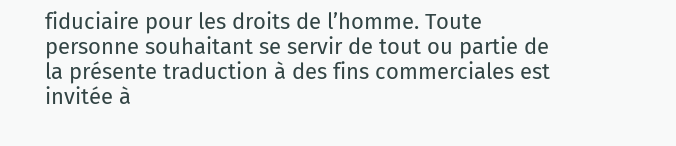fiduciaire pour les droits de l’homme. Toute personne souhaitant se servir de tout ou partie de la présente traduction à des fins commerciales est invitée à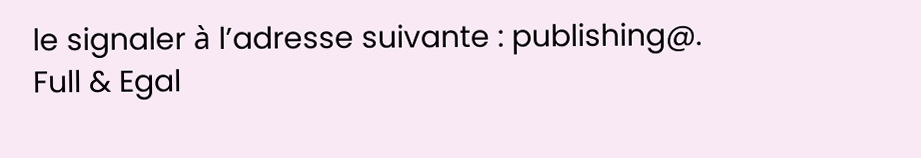le signaler à l’adresse suivante : publishing@.
Full & Egal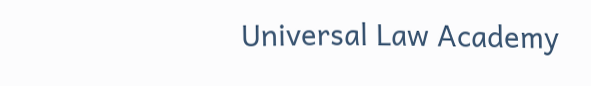Universal Law Academy